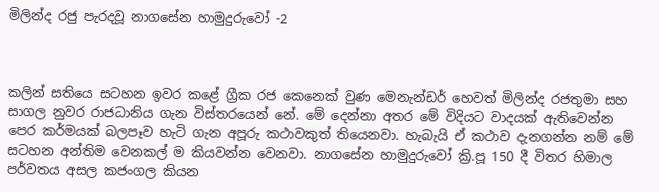මිලින්ද රජු පැරදවූ නාගසේන හාමුදුරුවෝ -2



කලින් සතියෙ සටහන ඉවර කළේ ග්‍රීක රජ කෙනෙක් වුණ මෙනැන්ඩර් හෙවත් මිලින්ද රජතුමා සහ සාගල නුවර රාජධානිය ගැන විස්තරයෙන් නේ. මේ දෙන්නා අතර මේ විදියට වාදයක් ඇතිවෙන්න පෙර කර්මයක් බලපෑව හැටි ගැන අපූරු කථාවකුත් තියෙනවා. හැබැයි ඒ කථාව දැනගන්න නම් මේ සටහන අන්තිම වෙනකල් ම කියවන්න වෙනවා. නාගසේන හාමුදුරුවෝ ක්‍රි.පූ 150 දී විතර හිමාල පර්වතය අසල කජංගල කියන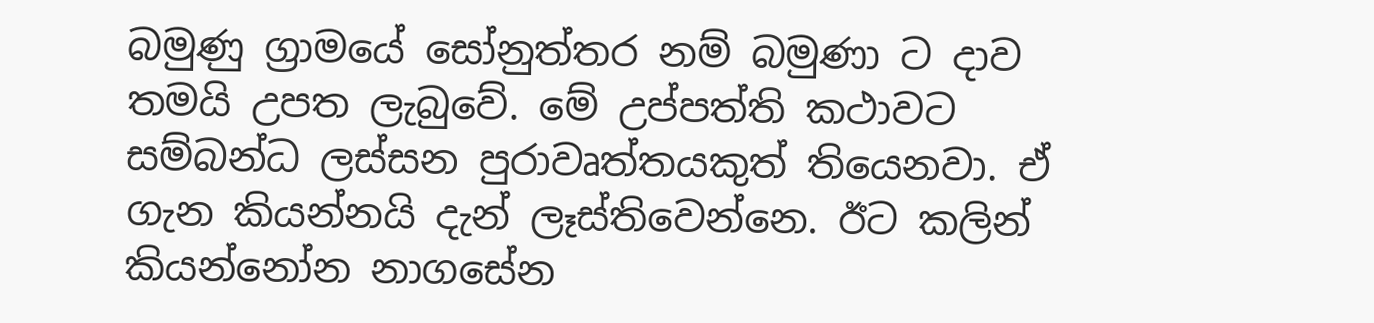බමුණු ග්‍රාමයේ සෝනුත්තර නම් බමුණා ට දාව තමයි උපත ලැබුවේ. මේ උප්පත්ති කථාවට සම්බන්ධ ලස්සන පුරාවෘත්තයකුත් තියෙනවා. ඒ ගැන කියන්නයි දැන් ලෑස්තිවෙන්නෙ. ඊට කලින් කියන්නෝන නාගසේන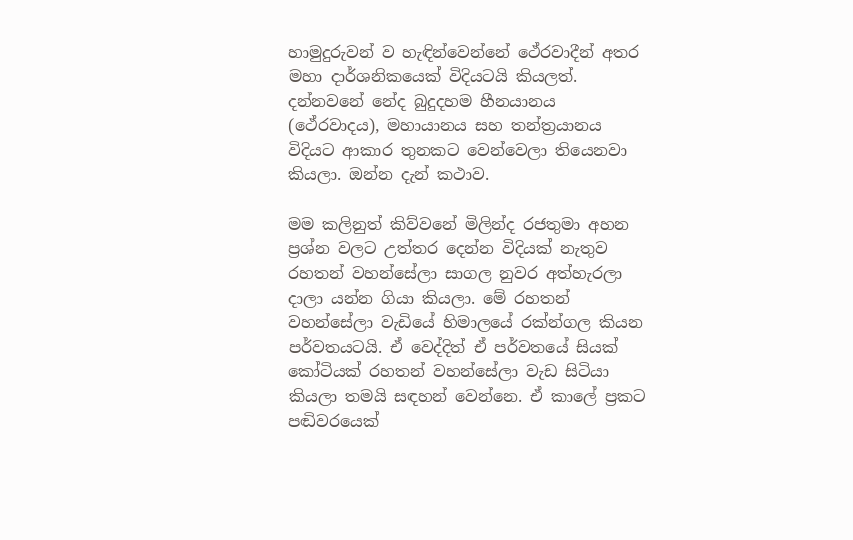හාමුදුරුවන් ව හැඳින්වෙන්නේ ථේරවාදීන් අතර මහා දාර්ශනිකයෙක් විදියටයි කියලත්. දන්නවනේ නේද බුදුදහම හීනයානය (ථේරවාදය), මහායානය සහ තන්ත්‍රයානය විදියට ආකාර තුනකට වෙන්වෙලා තියෙනවා කියලා. ඔන්න දැන් කථාව.

මම කලිනුත් කිව්වනේ මිලින්ද රජතුමා අහන ප්‍රශ්න වලට උත්තර දෙන්න විදියක් නැතුව රහතන් වහන්සේලා සාගල නුවර අත්හැරලා දාලා යන්න ගියා කියලා. මේ රහතන් වහන්සේලා වැඩියේ හිමාලයේ රක්‌න්ගල කියන පර්වතයටයි. ඒ වෙද්දිත් ඒ පර්වතයේ සියක් කෝටියක් රහතන් වහන්සේලා වැඩ සිටියා කියලා තමයි සඳහන් වෙන්නෙ. ඒ කාලේ ප්‍රකට පඬිවරයෙක්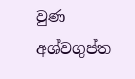වුණ අශ්වගුප්ත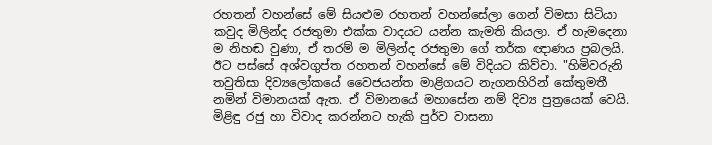රහතන් වහන්සේ මේ සියළුම රහතන් වහන්සේලා ගෙන් විමසා සිටියා කවුද මිලින්ද රජතුමා එක්ක වාදයට යන්න කැමති කියලා. ඒ හැමදෙනා ම නිහඬ වුණා, ඒ තරම් ම මිලින්ද රජතුමා ගේ තර්ක ඥාණය ප්‍රබලයි. ඊට පස්සේ අශ්වගුප්ත රහතන් වහන්සේ මේ විදියට කිව්වා. "හිමිවරුනි තවුතිසා දිව්‍යලෝකයේ වෛජයන්ත මාළිගයට නැගනහිරින් කේතුමතී නමින් විමානයක්‌ ඇත. ඒ විමානයේ මහාසේන නම් දිව්‍ය පුත්‍රයෙක්‌ වෙයි. මිළිඳු රජු හා විවාද කරන්නට හැකි පුර්ව වාසනා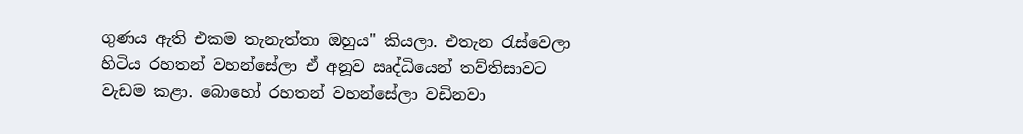ගුණය ඇති එකම තැනැත්තා ඔහුය" කියලා. එතැන රැස්වෙලා හිටිය රහතන් වහන්සේලා ඒ අනූව ඍද්ධියෙන් තව්තිසාවට වැඩම කළා. බොහෝ රහතන් වහන්සේලා වඩිනවා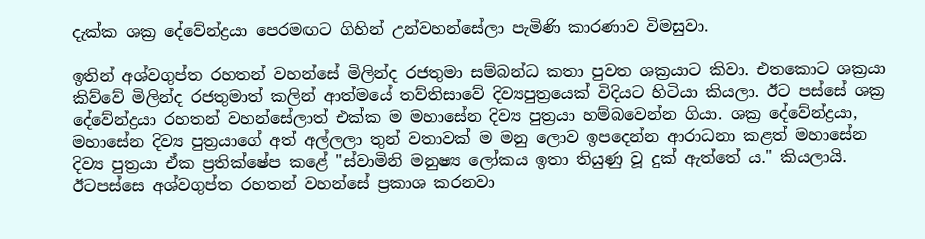දැක්ක ශක්‍ර දේවේන්ද්‍රයා පෙරමඟට ගිහින් උන්වහන්සේලා පැමිණි කාරණාව විමසුවා.

ඉතින් අශ්වගුප්ත රහතන් වහන්සේ මිලින්ද රජතුමා සම්බන්ධ කතා පුවත ශක්‍රයාට කිවා. එතකොට ශක්‍රයා කිව්වේ මිලින්ද රජතුමාත් කලින් ආත්මයේ තව්තිසාවේ දිව්‍යපුත්‍රයෙක් විදියට හිටියා කියලා. ඊට පස්සේ ශක්‍ර දේවේන්ද්‍රයා රහතන් වහන්සේලාත් එක්ක ම මහාසේන දිව්‍ය පුත්‍රයා හම්බවෙන්න ගියා. ශක්‍ර දේවේන්ද්‍රයා, මහාසේන දිව්‍ය පුත්‍රයාගේ අත් අල්ලලා තුන් වතාවක් ම මනු ලොව ඉපදෙන්න ආරාධනා කළත් මහාසේන දිව්‍ය පුත්‍රයා ඒක ප්‍රතික්ෂේප කළේ "ස්‌වාමිනි මනුෂ්‍ය ලෝකය ඉතා තියුණු වූ දුක්‌ ඇත්තේ ය." කියලායි. ඊටපස්සෙ අශ්වගුප්ත රහතන් වහන්සේ ප්‍රකාශ කරනවා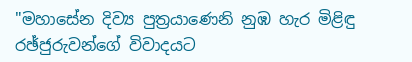"මහාසේන දිව්‍ය පුත්‍රයාණෙනි නුඹ හැර මිළිඳු රඡ්ජුරුවන්ගේ විවාදයට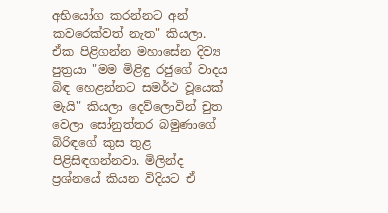අභියෝග කරන්නට අන් කවරෙක්‌වත් නැත" කියලා. ඒක පිළිගන්න මහාසේන දිව්‍ය පුත්‍රයා "මම මිළිඳු රජුගේ වාදය බිඳ හෙළන්නට සමර්ථ වූයෙක්‌ මැයි" කියලා දෙව්ලොවින් චුත වෙලා සෝනුත්තර බමුණාගේ බිරිඳගේ කුස තුළ පිළිසිඳගන්නවා. මිලින්ද ප්‍රශ්නයේ කියන විදියට ඒ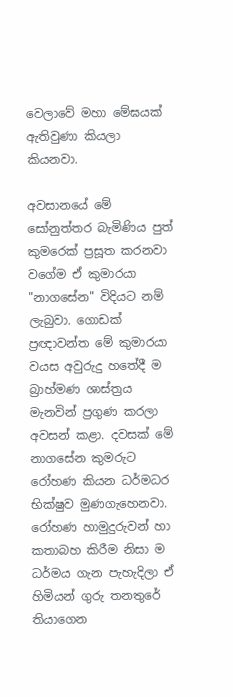වෙලාවේ මහා මේඝයක් ඇතිවුණා කියලා කියනවා.

අවසානයේ මේ සෝනුත්තර බැමිණිය පුත් කුමරෙක්‌ ප්‍රසූත කරනවා වගේම ඒ කුමාරයා "නාගසේන" විදියට නම් ලැබුවා. ගොඩක් ප්‍රඥාවන්ත මේ කුමාරයා වයස අවුරුදු හතේදී ම බ්‍රාහ්මණ ශාස්‌ත්‍රය මැනවින් ප්‍රගුණ කරලා අවසන් කළා. දවසක් මේ නාගසේන කුමරුට රෝහණ කියන ධර්මධර භික්‌ෂුව මුණගැහෙනවා. රෝහණ හාමුදුරුවන් හා කතාබහ කිරීම නිසා ම ධර්මය ගැන පැහැදිලා ඒ හිමියන් ගුරු තනතුරේ තියාගෙන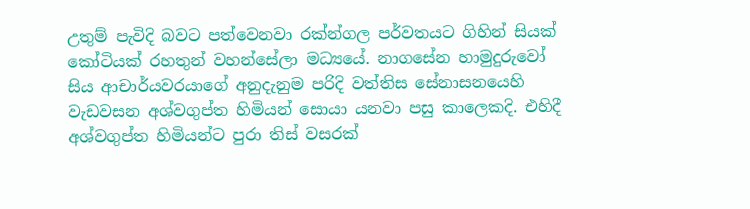උතුම් පැවිදි බවට පත්වෙනවා රක්න්ගල පර්වතයට ගිහින් සියක්‌ කෝටියක්‌ රහතුන් වහන්සේලා මධ්‍යයේ. නාගසේන හාමුදුරුවෝ සිය ආචාර්යවරයාගේ අනුදැනුම පරිදි වත්තිස සේනාසනයෙහි වැඩවසන අශ්වගුප්ත හිමියන් සොයා යනවා පසු කාලෙකදි. එහිදී අශ්වගුප්ත හිමියන්ට පුරා තිස්‌ වසරක්‌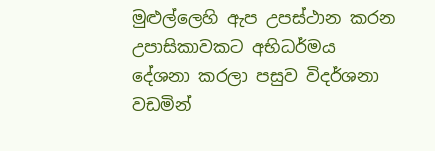මුළුල්ලෙහි ඇප උපස්‌ථාන කරන උපාසිකාවකට අභිධර්මය දේශනා කරලා පසුව විදර්ශනා වඩමින්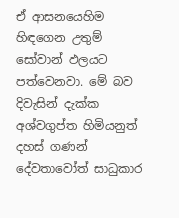ඒ ආසනයෙහිම හිඳගෙන උතුම් සෝවාන් ඵලයට පත්වෙනවා. මේ බව දිවැසින් දැක්ක අශ්වගුප්ත හිමියනුත් දහස්‌ ගණන් දේවතාවෝත් සාධුකාර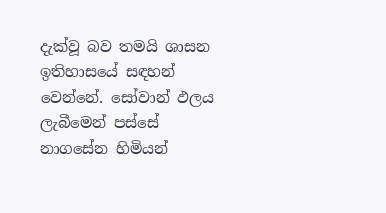දැක්‌වූ බව තමයි ශාසන ඉතිහාසයේ සඳහන් වෙන්නේ. සෝවාන් ඵලය ලැබීමෙන් පස්සේ නාගසේන හිමියන්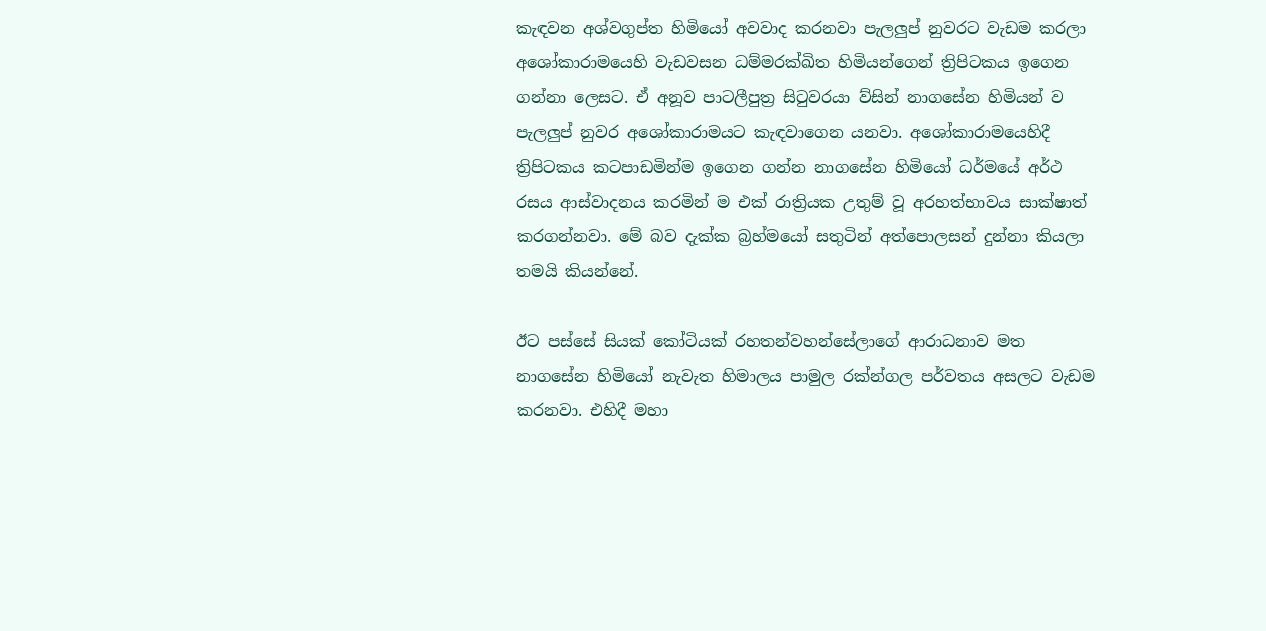කැඳවන අශ්වගුප්ත හිමියෝ අවවාද කරනවා පැලලුප් නුවරට වැඩම කරලා අශෝකාරාමයෙහි වැඩවසන ධම්මරක්‌ඛිත හිමියන්ගෙන් ත්‍රිපිටකය ඉගෙන ගන්නා ලෙසට. ඒ අනූව පාටලීපුත්‍ර සිටුවරයා ව්සින් නාගසේන හිමියන් ව පැලලුප් නුවර අශෝකාරාමයට කැඳවාගෙන යනවා. අශෝකාරාමයෙහිදී ත්‍රිපිටකය කටපාඩමින්ම ඉගෙන ගන්න නාගසේන හිමියෝ ධර්මයේ අර්ථ රසය ආස්‌වාදනය කරමින් ම එක්‌ රාත්‍රියක උතුම් වූ අරහත්භාවය සාක්ෂාත් කරගන්නවා. මේ බව දැක්‌ක බ්‍රහ්මයෝ සතුටින් අත්පොලසන් දුන්නා කියලා තමයි කියන්නේ.

ඊට පස්සේ සියක්‌ කෝටියක්‌ රහතන්වහන්සේලාගේ ආරාධනාව මත නාගසේන හිමියෝ නැවැත හිමාලය පාමුල රක්‌න්ගල පර්වතය අසලට වැඩම කරනවා. එහිදී මහා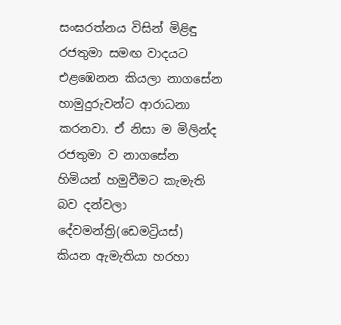සංඝරත්නය විසින් මිළිඳු රජතුමා සමඟ වාදයට එළඹෙනන කියලා නාගසේන හාමුදුරුවන්ට ආරාධනා කරනවා. ඒ නිසා ම මිලින්ද රජතුමා ව නාගසේන හිමියන් හමුවීමට කැමැති බව දන්වලා දේවමන්ත්‍රි(ඩෙමට්‍රියස්‌) කියන ඇමැතියා හරහා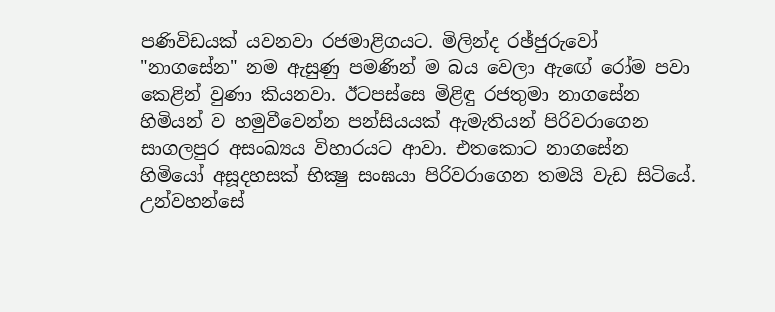පණිවිඩයක්‌ යවනවා රජමාළිගයට. මිලින්ද රඡ්ජුරුවෝ "නාගසේන" නම ඇසුණු පමණින් ම බය වෙලා ඇඟේ රෝම පවා කෙළින් වුණා කියනවා. ඊටපස්සෙ මිළිඳු රජතුමා නාගසේන හිමියන් ව හමුවීවෙන්න පන්සියයක්‌ ඇමැතියන් පිරිවරාගෙන සාගලපුර අසංඛ්‍යය විහාරයට ආවා. එතකොට නාගසේන හිමියෝ අසූදහසක්‌ භික්‍ෂු සංඝයා පිරිවරාගෙන තමයි වැඩ සිටියේ. උන්වහන්සේ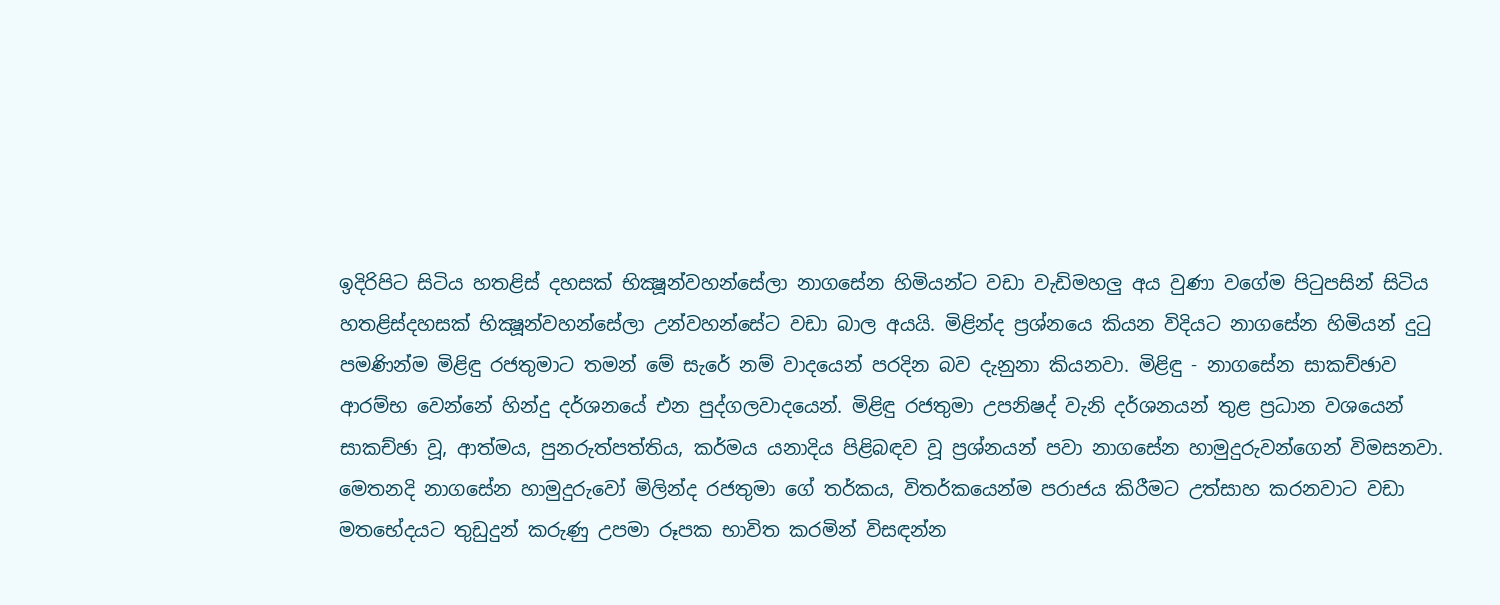ඉදිරිපිට සිටිය හතළිස්‌ දහසක්‌ භික්‍ෂූන්වහන්සේලා නාගසේන හිමියන්ට වඩා වැඩිමහලු අය වුණා වගේම පිටුපසින් සිටිය හතළිස්‌දහසක්‌ භික්‍ෂූන්වහන්සේලා උන්වහන්සේට වඩා බාල අයයි. මිළින්ද ප්‍රශ්නයෙ කියන විදියට නාගසේන හිමියන් දුටු පමණින්ම මිළිඳු රජතුමාට තමන් මේ සැරේ නම් වාදයෙන් පරදින බව දැනුනා කියනවා. මිළිඳු - නාගසේන සාකච්ඡාව ආරම්භ වෙන්නේ හින්දු දර්ශනයේ එන පුද්ගලවාදයෙන්. මිළිඳු රජතුමා උපනිෂද් වැනි දර්ශනයන් තුළ ප්‍රධාන වශයෙන් සාකච්ඡා වූ, ආත්මය, පුනරුත්පත්තිය, කර්මය යනාදිය පිළිබඳව වූ ප්‍රශ්නයන් පවා නාගසේන හාමුදුරුවන්ගෙන් විමසනවා. මෙතනදි නාගසේන හාමුදුරුවෝ මිලින්ද රජතුමා ගේ තර්කය, විතර්කයෙන්ම පරාජය කිරීමට උත්සාහ කරනවාට වඩා මතභේදයට තුඩුදුන් කරුණු උපමා රූපක භාවිත කරමින් විසඳන්න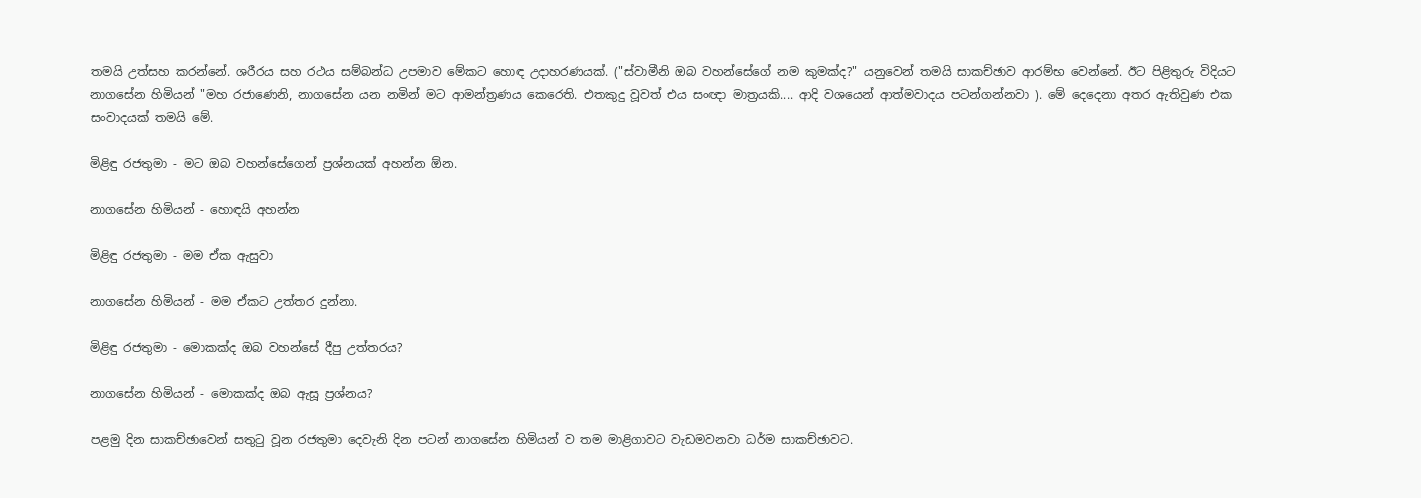තමයි උත්සහ කරන්නේ. ශරීරය සහ රථය සම්බන්ධ උපමාව මේකට හොඳ උදාහරණයක්. ("ස්‌වාමීනි ඔබ වහන්සේගේ නම කුමක්‌ද?" යනුවෙන් තමයි සාකච්ඡාව ආරම්භ වෙන්නේ. ඊට පිළිතුරු විදියට නාගසේන හිමියන් "මහ රජාණෙනි, නාගසේන යන නමින් මට ආමන්ත්‍රණය කෙරෙති. එතකුදු වූවත් එය සංඥා මාත්‍රයකි.... ආදි වශයෙන් ආත්මවාදය පටන්ගන්නවා ). මේ දෙදෙනා අතර ඇතිවුණ එක සංවාදයක් තමයි මේ.

මිළිඳු රජතුමා - මට ඔබ වහන්සේගෙන් ප්‍රශ්නයක්‌ අහන්න ඕන.

නාගසේන හිමියන් - හොඳයි අහන්න

මිළිඳු රජතුමා - මම ඒක ඇසුවා

නාගසේන හිමියන් - මම ඒකට උත්තර දුන්නා.

මිළිඳු රජතුමා - මොකක්‌ද ඔබ වහන්සේ දීපු උත්තරය?

නාගසේන හිමියන් - මොකක්‌ද ඔබ ඇසූ ප්‍රශ්නය?

පළමු දින සාකච්ඡාවෙන් සතුටු වූන රජතුමා දෙවැනි දින පටන් නාගසේන හිමියන් ව තම මාළිගාවට වැඩමවනවා ධර්ම සාකච්ඡාවට.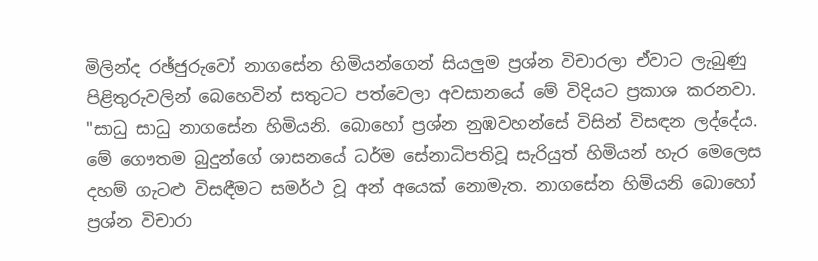මිලින්ද රඡ්ජුරුවෝ නාගසේන හිමියන්ගෙන් සියලුම ප්‍රශ්න විචාරලා ඒවාට ලැබුණු පිළිතුරුවලින් බෙහෙවින් සතුටට පත්වෙලා අවසානයේ මේ විදියට ප්‍රකාශ කරනවා. "සාධු සාධු නාගසේන හිමියනි. බොහෝ ප්‍රශ්න නුඹවහන්සේ විසින් විසඳන ලද්දේය. මේ ගෞතම බුදුන්ගේ ශාසනයේ ධර්ම සේනාධිපතිවූ සැරියුත් හිමියන් හැර මෙලෙස දහම් ගැටළු විසඳීමට සමර්ථ වූ අන් අයෙක්‌ නොමැත. නාගසේන හිමියනි බොහෝ ප්‍රශ්න විචාරා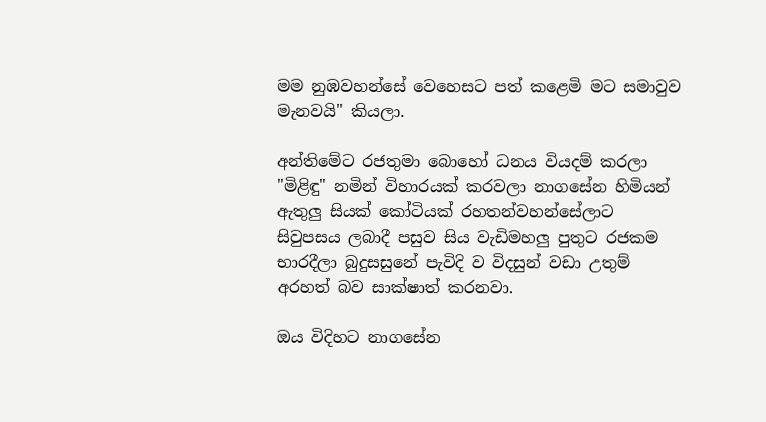මම නුඹවහන්සේ වෙහෙසට පත් කළෙමි මට සමාවුව මැනවයි" කියලා.

අන්තිමේට රජතුමා බොහෝ ධනය වියදම් කරලා "මිළිඳු" නමින් විහාරයක්‌ කරවලා නාගසේන හිමියන් ඇතුලු සියක් කෝටියක්‌ රහතන්වහන්සේලාට සිවුපසය ලබාදී පසුව සිය වැඩිමහලු පුතුට රජකම භාරදීලා බුදුසසුනේ පැවිදි ව විදසුන් වඩා උතුම් අරහත් බව සාක්ෂාත් කරනවා.

ඔය විදිහට නාගසේන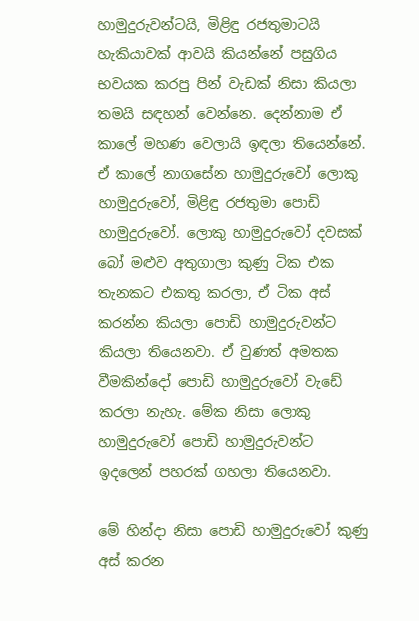හාමුදුරුවන්ටයි, මිළිඳු රජතුමාටයි හැකියාවක් ආවයි කියන්නේ පසුගිය භවයක කරපු පින් වැඩක් නිසා කියලා තමයි සඳහන් වෙන්නෙ. දෙන්නාම ඒ කාලේ මහණ වෙලායි ඉඳලා තියෙන්නේ. ඒ කාලේ නාගසේන හාමුදුරුවෝ ලොකු හාමුදුරුවෝ, මිළිඳු රජතුමා පොඩි හාමුදුරුවෝ. ලොකු හාමුදුරුවෝ දවසක් බෝ මළුව අතුගාලා කුණු ටික එක තැනකට එකතු කරලා, ඒ ටික අස් කරන්න කියලා පොඩි හාමුදුරුවන්ට කියලා තියෙනවා. ඒ වුණත් අමතක වීමකින්දෝ පොඩි හාමුදුරුවෝ වැඩේ කරලා නැහැ. මේක නිසා ලොකු හාමුදුරුවෝ පොඩි හාමුදුරුවන්ට ඉදලෙන් පහරක් ගහලා තියෙනවා.

මේ හින්දා නිසා පොඩි හාමුදුරුවෝ කුණු අස් කරන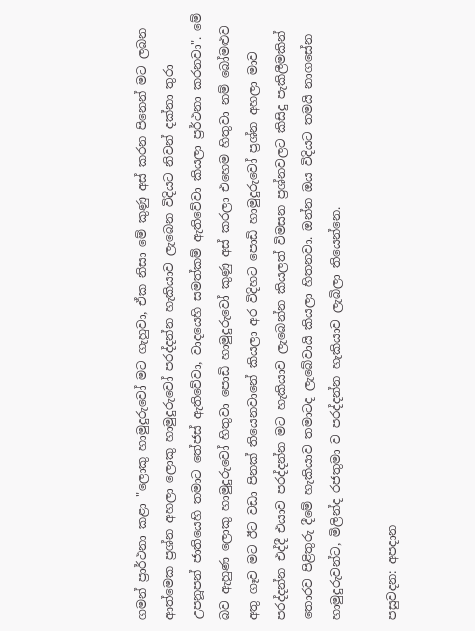ගමන් ප්‍රාර්ථනා කළා "ලොකු හාමුදුරුවෝ මට ගැහුවා, ඒක නිසා මේ කුණු අස් කරන පිනෙන් මට ලබන ආත්මෙක ප්‍රශ්න අහලා ලොකු හාමුදුරුවෝ පරද්දන්න හැකියාව ලැබෙන විදියට නිවන් දක්‌නා තුරා උපනූපන් ජාතියෙහි තමාට තේජස්‌ ඇතිවේවා, වාදයෙහි සමත්කම් ඇතිවේවා කියලා ප්‍රර්ථනා කරනවා". මේ බව ඇහුණ ලොකු හාමුදුරුවෝ හිතුවා පොඩි හාමුදුරුවෝ කුණු අස් කරලා එහෙම හිතුවා නම් බෝමළුව අතු ගෑව මට ඊට වඩා පිනක් තියෙනවානේ කියලා අර විදිහට පොඩි හාමුදුරුවෝ ප්‍රශ්න අහලා මාව පරද්දන්න එද්දී එයාව පරද්දන්න මට හැකියාව ලැබෙන්න කියලත් විමසන ප්‍රශ්නවලට කිසිදු පැකිලීමකින් තොරව පිළිතුරු දීමේ හැකියාව තමාටද ලැබේවායි කියලා හිතනවා. ඔන්න ඔය විදියට තමයි නාගසේන හාමුදුරුවන්ට, මිලින්ද රජතුමා ව පරද්දන්න හැකියාව ලැබිලා තියෙන්නෙ.

පසුවදන: අපදාන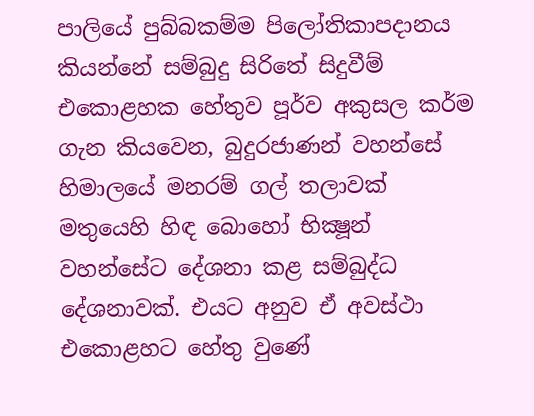පාලියේ පුබ්බකම්ම පිලෝතිකාපදානය කියන්නේ සම්බුදු සිරිතේ සිදුවීම් එකොළහක හේතුව පූර්ව අකුසල කර්ම ගැන කියවෙන, බුදුරජාණන් වහන්සේ හිමාලයේ මනරම් ගල් තලාවක් මතුයෙහි හිඳ බොහෝ භික්‍ෂූන් වහන්සේට දේශනා කළ සම්බුද්ධ දේශනාවක්. එයට අනුව ඒ අවස්ථා එකොළහට හේතු වුණේ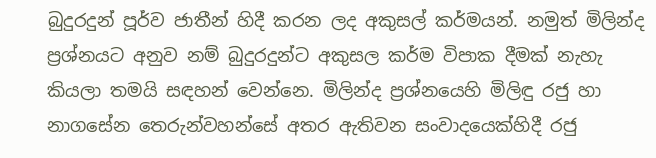බුදුරදුන් පූර්ව ජාතීන් හිදී කරන ලද අකුසල් කර්මයන්. නමුත් මිලින්ද ප්‍රශ්නයට අනුව නම් බුදුරදුන්ට අකුසල කර්ම විපාක දීමක් නැහැ කියලා තමයි සඳහන් වෙන්නෙ. මිලින්ද ප්‍රශ්නයෙහි මිලිඳු රජු හා නාගසේන තෙරුන්වහන්සේ අතර ඇතිවන සංවාදයෙක්හිදී රජු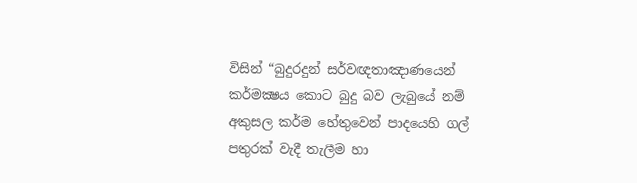විසින් “බුදුරදුන් සර්වඥතාඤාණයෙන් කර්මක්‍ෂය කොට බුදු බව ලැබුයේ නම් අකුසල කර්ම හේතුවෙන් පාදයෙහි ගල් පතුරක් වැදී තැලීම හා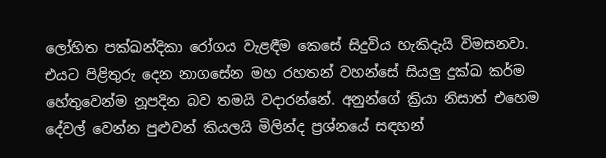ලෝහිත පක්ඛන්දිකා රෝගය වැළඳීම කෙසේ සිදුවිය හැකිදැයි විමසනවා. එයට පිළිතුරු දෙන නාගසේන මහ රහතන් වහන්සේ සියලු දුක්ඛ කර්ම හේතුවෙන්ම නූපදින බව තමයි වදාරන්නේ. අනුන්ගේ ක්‍රියා නිසාත් එහෙම දේවල් වෙන්න පුළුවන් කියලයි මිලින්ද ප්‍රශ්නයේ සඳහන්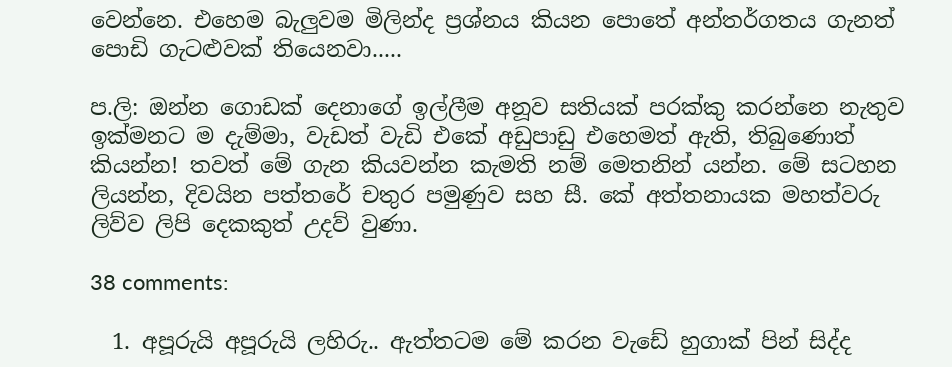වෙන්නෙ. එහෙම බැලුවම මිලින්ද ප්‍රශ්නය කියන පොතේ අන්තර්ගතය ගැනත් පොඩි ගැටළුවක් තියෙනවා.....

ප.ලි: ඔන්න ගොඩක් දෙනාගේ ඉල්ලීම අනූව සතියක් පරක්කු කරන්නෙ නැතුව ඉක්මනට ම දැම්මා, වැඩත් වැඩි එකේ අඩුපාඩු එහෙමත් ඇති, තිබුණොත් කියන්න! තවත් මේ ගැන කියවන්න කැමති නම් මෙතනින් යන්න. මේ සටහන ලියන්න, දිවයින පත්තරේ චතුර පමුණුව සහ සී. කේ අත්තනායක මහත්වරු ලිව්ව ලිපි දෙකකුත් උදව් වුණා.

38 comments:

  1. අපූරුයි අපූරුයි ලහිරු.. ඇත්තටම මේ කරන වැඩේ හුගාක් පින් සිද්ද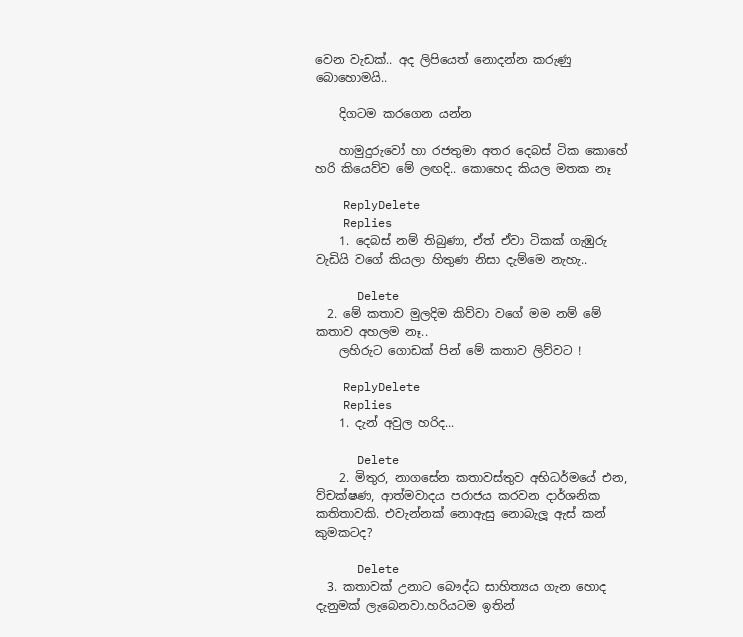වෙන වැඩක්.. අද ලිපියෙත් නොදන්න කරුණු බොහොමයි..

    දිගටම කරගෙන යන්න

    හාමුදුරුවෝ හා රජතුමා අතර දෙබස් ටික කොහේ හරි කියෙව්ව මේ ලඟදි.. කොහෙද කියල මතක නෑ

    ReplyDelete
    Replies
    1. දෙබස් නම් තිබුණා, ඒත් ඒවා ටිකක් ගැඹුරු වැඩියි වගේ කියලා හිතුණ නිසා දැම්මෙ නැහැ..

      Delete
  2. මේ කතාව මුලදිම කිව්වා වගේ මම නම් මේ කතාව අහලම නෑ..
    ලහිරුට ගොඩක් පින් මේ කතාව ලිව්වට !

    ReplyDelete
    Replies
    1. දැන් අවුල හරිද...

      Delete
    2. මිතුර, නාගසේන කතාවස්තුව අභිධර්මයේ එන, ව්චක්ෂණ, ආත්මවාදය පරාජය කරවන දාර්ශනික කතිතාවකි. එවැන්නක් නොඇසු නොබැලූ ඇස් කන් කුමකටද?

      Delete
  3. කතාවක් උනාට බෞද්ධ සාහිත්‍යය ගැන හොද දැනුමක් ලැබෙනවා.හරියටම ඉතින්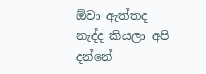ඕවා ඇත්තද නැද්ද කියලා අපි දන්නේ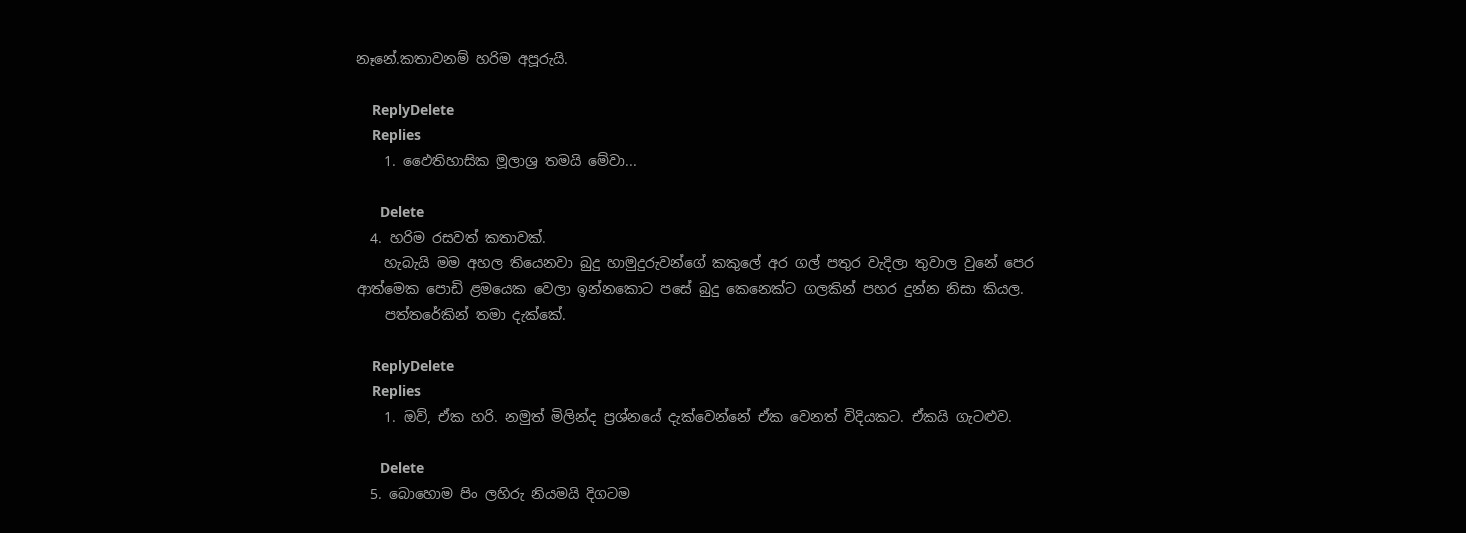නෑනේ.කතාවනම් හරිම අපූරුයි.

    ReplyDelete
    Replies
    1. ඵෛතිහාසික මූලාශ්‍ර තමයි මේවා...

      Delete
  4. හරිම රසවත් කතාවක්.
    හැබැයි මම අහල තියෙනවා බුදු හාමුදුරුවන්ගේ කකුලේ අර ගල් පතුර වැදිලා තුවාල වුනේ පෙර ආත්මෙක පොඩි ළමයෙක වෙලා ඉන්නකොට පසේ බුදු කෙනෙක්ට ගලකින් පහර දුන්න නිසා කියල.
    පත්තරේකින් තමා දැක්කේ.

    ReplyDelete
    Replies
    1. ඔව්, ඒක හරි. නමුත් මිලින්ද ප්‍රශ්නයේ දැක්වෙන්නේ ඒක වෙනත් විදියකට. ඒකයි ගැටළුව.

      Delete
  5. බොහොම පිං ලහිරු නියමයි දිගටම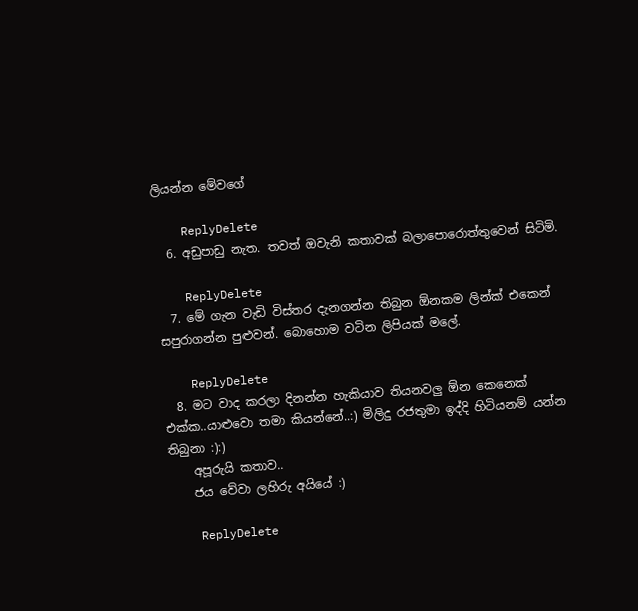ලියන්න මේවගේ

    ReplyDelete
  6. අඩුපාඩු නැත. තවත් ඔවැනි කතාවක් බලාපොරොත්තුවෙන් සිටිමි.

    ReplyDelete
  7. මේ ගැන වැඩි විස්තර දැනගන්න තිබුන ඕනකම ලින්ක් එකෙන් සපුරාගන්න පුළුවන්. බොහොම වටින ලිපියක් මලේ.

    ReplyDelete
  8. මට වාද කරලා දිනන්න හැකියාව තියනවලු ඕන කෙනෙක් එක්ක..යාළුවො තමා කියන්නේ..:) මිලිදු රජතුමා ඉද්දි හිටියනම් යන්න තිබුනා :):)
    අපූරුයි කතාව..
    ජය වේවා ලහිරු අයියේ :)

    ReplyDelete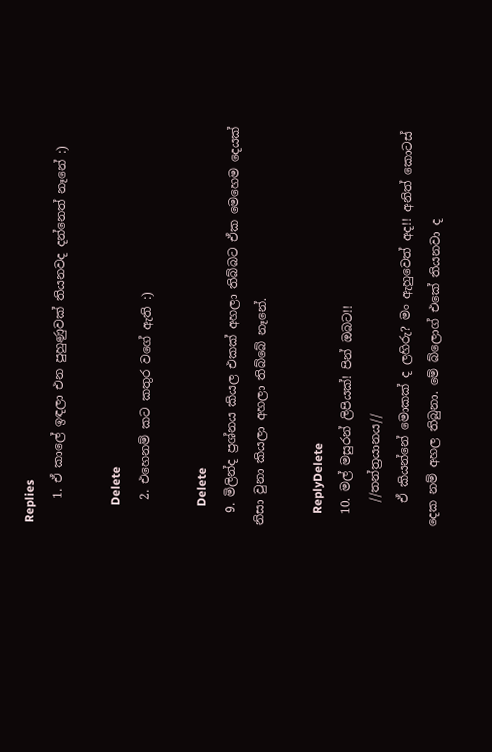Replies
    1. ඒ කාලේ ඉඳලා එන පුහුණුවක් තියනවද දන්නෙත් නෑනේ :)

      Delete
    2. එහෙනම් කට කතුර වගේ ඇති :)

      Delete
  9. මිලින්ද ප්‍රශ්නය කියල එකක් අහලා තිබ්බට ඒක මෙහෙම දෙයක් නිසා වුනා කියලා අහලා තිබ්බේ නෑනේ.

    ReplyDelete
  10. මල් මසුරන් ලිපියක්! පින් ඔබට!!
    //තන්ත්‍රයානය//
    ඒ කියන්නේ මොකක් ද ලහිරු? මං ඇහුවෙත් අද!! අනිත් කොටස් දෙක නම් අහල තිබුනා. මේ බ්ලොග් එකේ තියනවා ද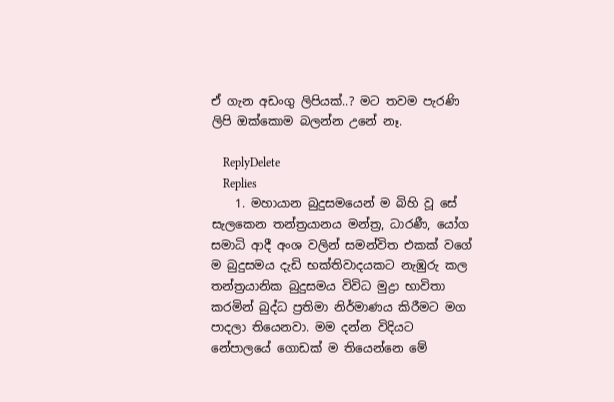ඒ ගැන අඩංගු ලිපියක්..? මට තවම පැරණි ලිපි ඔක්කොම බලන්න උනේ නෑ.

    ReplyDelete
    Replies
    1. මහායාන බුදුසමයෙන් ම බිහි වූ සේ සැලකෙන තන්ත්‍රයානය මන්ත්‍ර, ධාරණී, යෝග සමාධි ආදී අංශ වලින් සමන්විත එකක් වගේ ම බුදුසමය දැඩි භක්තිවාදයකට නැඹුරු කල තන්ත්‍රයානික බුදුසමය විවිධ මුද්‍රා භාවිතා කරමින් බුද්ධ ප්‍රතිමා නිර්මාණය කිරීමට මග පාදලා තියෙනවා. මම දන්න විදියට නේපාලයේ ගොඩක් ම තියෙන්නෙ මේ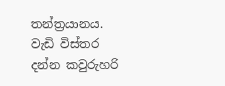තන්ත්‍රයානය. වැඩි විස්තර දන්න කවුරුහරි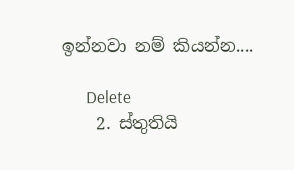ඉන්නවා නම් කියන්න....

      Delete
    2. ස්තුතියි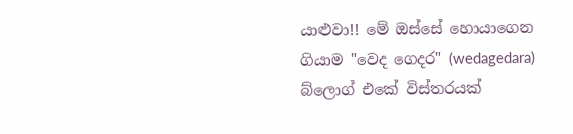යාළුවා!! මේ ඔස්සේ හොයාගෙන ගියාම "වෙද ගෙදර" (wedagedara) බ්ලොග් එකේ විස්තරයක්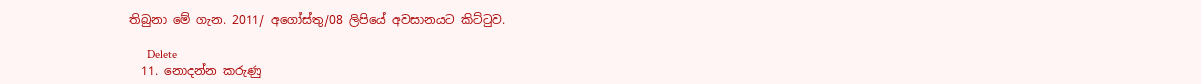තිබුනා මේ ගැන. 2011/ අගෝස්තු/08 ලිපියේ අවසානයට කිට්ටුව.

      Delete
  11. නොදන්න කරුණු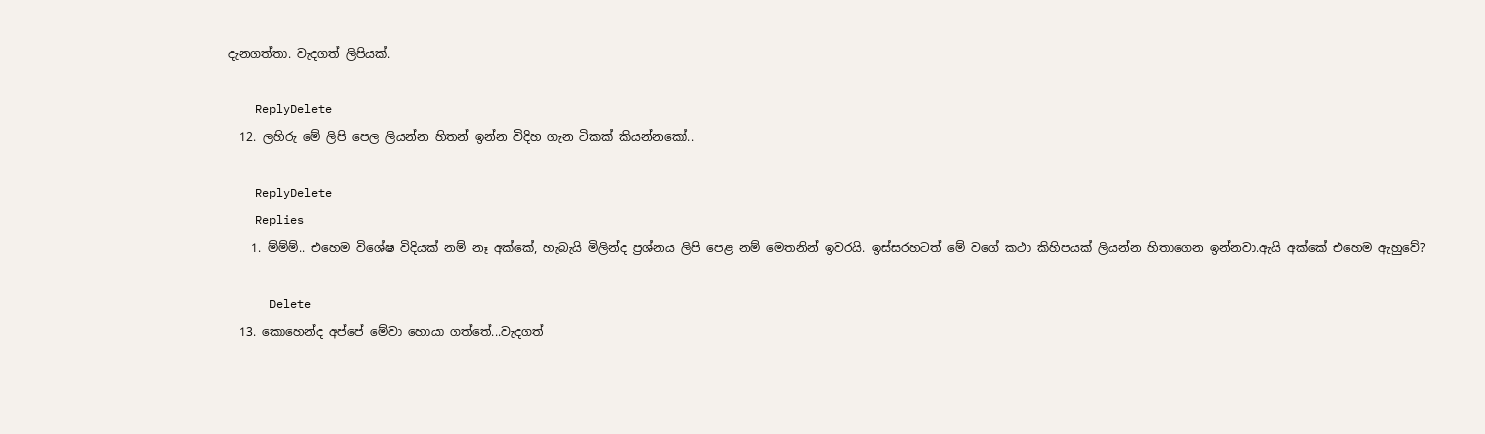දැනගත්තා. වැදගත් ලිපියක්.

    ReplyDelete
  12. ලහිරු මේ ලිපි පෙල ලියන්න හිතන් ඉන්න විදිහ ගැන ටිකක් කියන්නකෝ..

    ReplyDelete
    Replies
    1. ම්ම්ම්.. එහෙම විශේෂ විදියක් නම් නෑ අක්කේ, හැබැයි මිලින්ද ප්‍රශ්නය ලිපි පෙළ නම් මෙතනින් ඉවරයි. ඉස්සරහටත් මේ වගේ කථා කිහිපයක් ලියන්න හිතාගෙන ඉන්නවා.ඇයි අක්කේ එහෙම ඇහුවේ?

      Delete
  13. කොහෙන්ද අප්පේ මේවා හොයා ගත්තේ...වැදගත්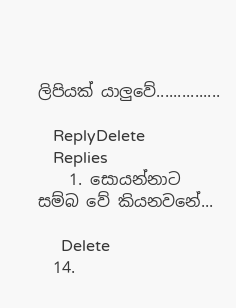ලිපියක් යාලුවේ...............

    ReplyDelete
    Replies
    1. සොයන්නාට සම්බ වේ කියනවනේ...

      Delete
  14.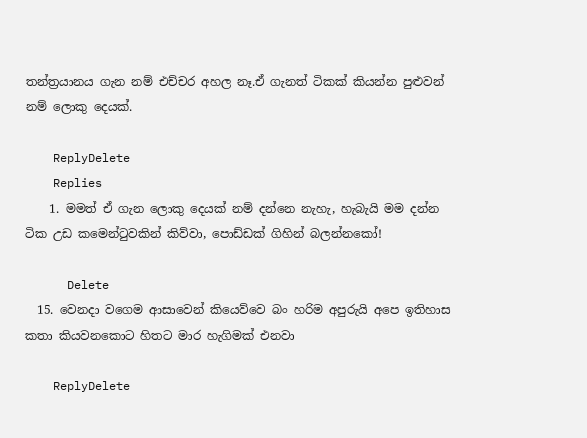තන්ත්‍රයානය ගැන නම් එච්චර අහල නෑ.ඒ ගැනත් ටිකක් කියන්න පුළුවන් නම් ලොකු දෙයක්.

    ReplyDelete
    Replies
    1. මමත් ඒ ගැන ලොකු දෙයක් නම් දන්නෙ නැහැ, හැබැයි මම දන්න ටික උඩ කමෙන්ටුවකින් කිව්වා, පොඩ්ඩක් ගිහින් බලන්නකෝ!

      Delete
  15. වෙනදා වගෙම ආසාවෙන් කියෙව්වෙ බං හරිම අපුරුයි අපෙ ඉතිහාස කතා කියවනකොට හිතට මාර හැගිමක් එනවා

    ReplyDelete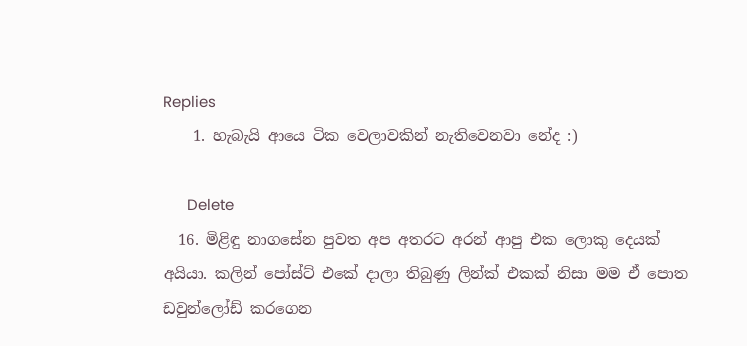Replies
    1. හැබැයි ආයෙ ටික වෙලාවකින් නැතිවෙනවා නේද :)

      Delete
  16. මිළිඳු නාගසේන පුවත අප අතරට අරන් ආපු එක ලොකු දෙයක් අයියා. කලින් පෝස්ට් එකේ දාලා තිබුණු ලින්ක් එකක් නිසා මම ඒ පොත ඩවුන්ලෝඩ් කරගෙන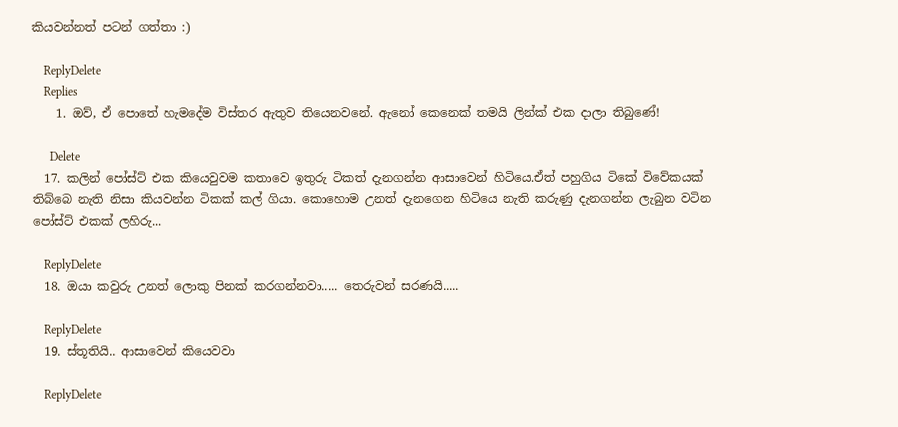කියවන්නත් පටන් ගත්තා :)

    ReplyDelete
    Replies
    1. ඔව්, ඒ පොතේ හැමදේම විස්තර ඇතුව තියෙනවනේ. ඇනෝ කෙනෙක් තමයි ලින්ක් එක දාලා තිබුණේ!

      Delete
  17. කලින් පෝස්ට් එක කියෙවුවම කතාවෙ ඉතුරු ටිකත් දැනගන්න ආසාවෙන් හිටියෙ.ඒත් පහුගිය ටිකේ විවේකයක් තිබ්බෙ නැති නිසා කියවන්න ටිකක් කල් ගියා. කොහොම උනත් දැනගෙන හිටියෙ නැති කරුණු දැනගන්න ලැබුන වටින පෝස්ට් එකක් ලහිරු...

    ReplyDelete
  18. ඔයා කවුරු උනත් ලොකු පිනක් කරගන්නවා..... තෙරුවන් සරණයි.....

    ReplyDelete
  19. ස්තූතියි.. ආසාවෙන් කියෙවවා

    ReplyDelete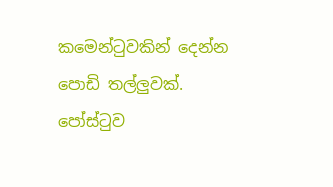කමෙන්ටුවකින් දෙන්න පොඩි තල්ලුවක්. පෝස්ටුව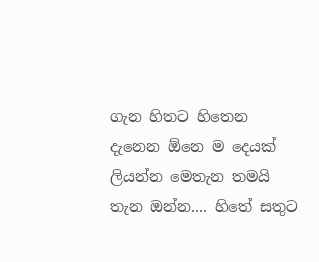ගැන හිතට හිතෙන දැනෙන ඕනෙ ම දෙයක් ලියන්න මෙතැන තමයි තැන ඔන්න.... හිතේ සතුට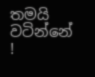තමයි වටින්නේ !